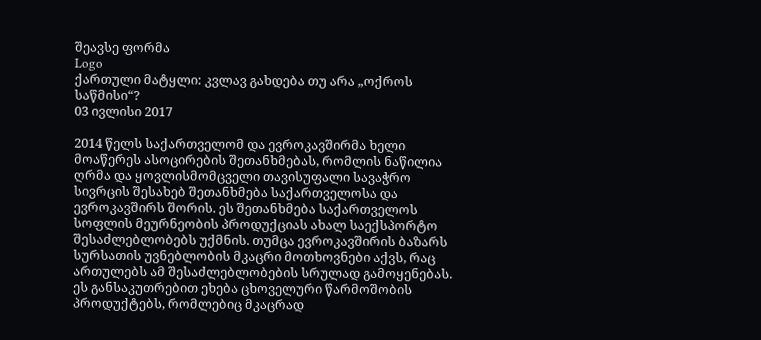შეავსე ფორმა
Logo
ქართული მატყლი: კვლავ გახდება თუ არა „ოქროს საწმისი“?
03 ივლისი 2017

2014 წელს საქართველომ და ევროკავშირმა ხელი მოაწერეს ასოცირების შეთანხმებას, რომლის ნაწილია ღრმა და ყოვლისმომცველი თავისუფალი სავაჭრო სივრცის შესახებ შეთანხმება საქართველოსა და ევროკავშირს შორის. ეს შეთანხმება საქართველოს სოფლის მეურნეობის პროდუქციას ახალ საექსპორტო შესაძლებლობებს უქმნის. თუმცა ევროკავშირის ბაზარს სურსათის უვნებლობის მკაცრი მოთხოვნები აქვს, რაც ართულებს ამ შესაძლებლობების სრულად გამოყენებას. ეს განსაკუთრებით ეხება ცხოველური წარმოშობის პროდუქტებს, რომლებიც მკაცრად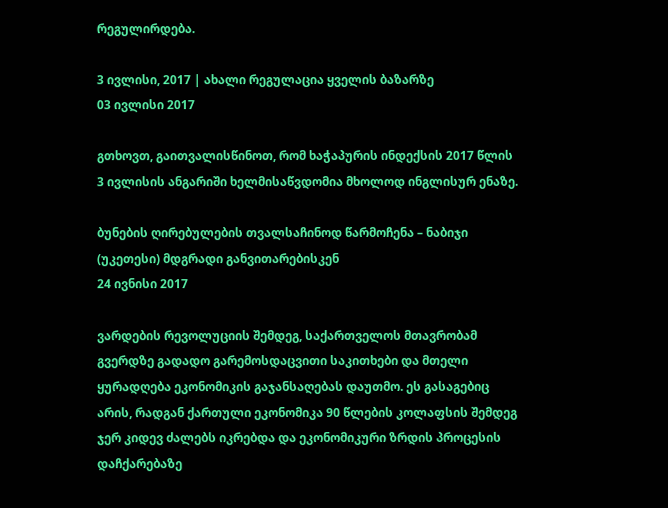რეგულირდება.

3 ივლისი, 2017 | ახალი რეგულაცია ყველის ბაზარზე
03 ივლისი 2017

გთხოვთ, გაითვალისწინოთ, რომ ხაჭაპურის ინდექსის 2017 წლის 3 ივლისის ანგარიში ხელმისაწვდომია მხოლოდ ინგლისურ ენაზე.

ბუნების ღირებულების თვალსაჩინოდ წარმოჩენა – ნაბიჯი (უკეთესი) მდგრადი განვითარებისკენ
24 ივნისი 2017

ვარდების რევოლუციის შემდეგ, საქართველოს მთავრობამ გვერდზე გადადო გარემოსდაცვითი საკითხები და მთელი ყურადღება ეკონომიკის გაჯანსაღებას დაუთმო. ეს გასაგებიც არის, რადგან ქართული ეკონომიკა 90 წლების კოლაფსის შემდეგ ჯერ კიდევ ძალებს იკრებდა და ეკონომიკური ზრდის პროცესის დაჩქარებაზე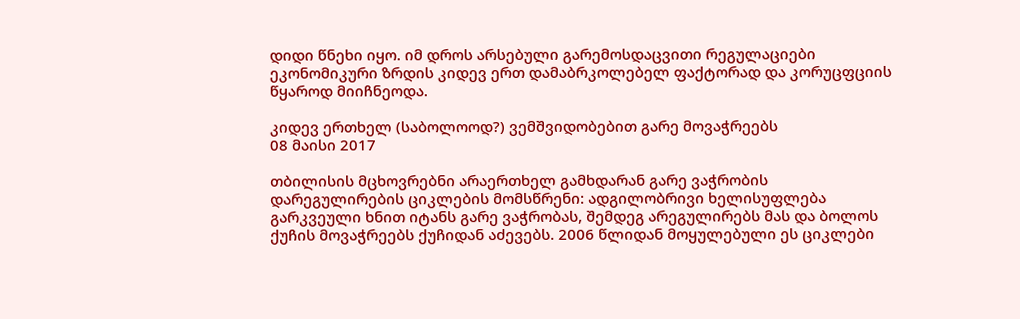დიდი წნეხი იყო. იმ დროს არსებული გარემოსდაცვითი რეგულაციები ეკონომიკური ზრდის კიდევ ერთ დამაბრკოლებელ ფაქტორად და კორუცფციის წყაროდ მიიჩნეოდა.

კიდევ ერთხელ (საბოლოოდ?) ვემშვიდობებით გარე მოვაჭრეებს
08 მაისი 2017

თბილისის მცხოვრებნი არაერთხელ გამხდარან გარე ვაჭრობის დარეგულირების ციკლების მომსწრენი: ადგილობრივი ხელისუფლება გარკვეული ხნით იტანს გარე ვაჭრობას, შემდეგ არეგულირებს მას და ბოლოს ქუჩის მოვაჭრეებს ქუჩიდან აძევებს. 2006 წლიდან მოყულებული ეს ციკლები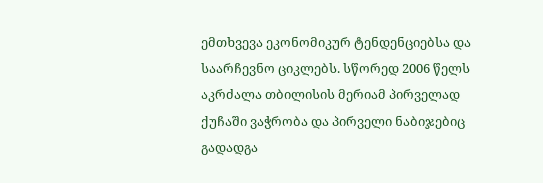ემთხვევა ეკონომიკურ ტენდენციებსა და საარჩევნო ციკლებს. სწორედ 2006 წელს აკრძალა თბილისის მერიამ პირველად ქუჩაში ვაჭრობა და პირველი ნაბიჯებიც გადადგა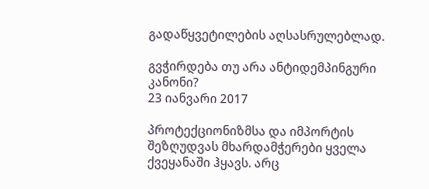გადაწყვეტილების აღსასრულებლად.

გვჭირდება თუ არა ანტიდემპინგური კანონი?
23 იანვარი 2017

პროტექციონიზმსა და იმპორტის შეზღუდვას მხარდამჭერები ყველა ქვეყანაში ჰყავს. არც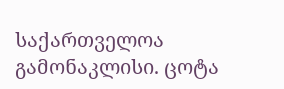საქართველოა გამონაკლისი. ცოტა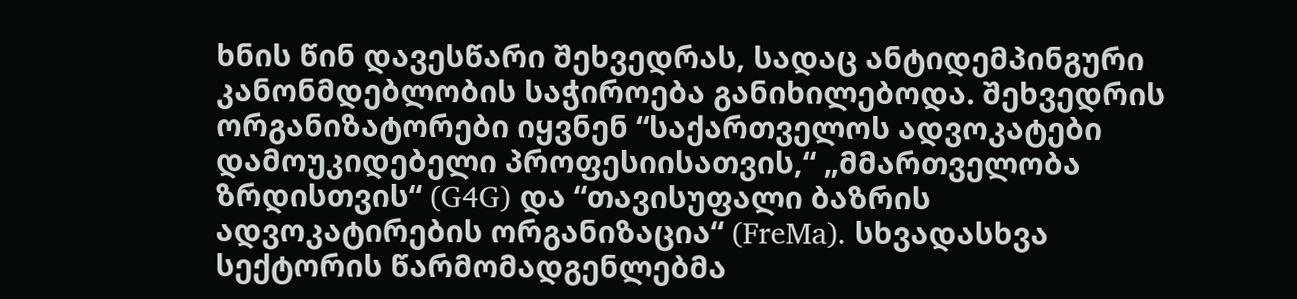ხნის წინ დავესწარი შეხვედრას, სადაც ანტიდემპინგური კანონმდებლობის საჭიროება განიხილებოდა. შეხვედრის ორგანიზატორები იყვნენ “საქართველოს ადვოკატები დამოუკიდებელი პროფესიისათვის,“ „მმართველობა ზრდისთვის“ (G4G) და “თავისუფალი ბაზრის ადვოკატირების ორგანიზაცია“ (FreMa). სხვადასხვა სექტორის წარმომადგენლებმა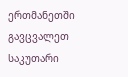ერთმანეთში გავცვალეთ საკუთარი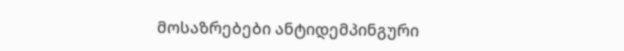მოსაზრებები ანტიდემპინგური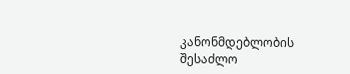კანონმდებლობის შესაძლო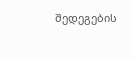შედეგების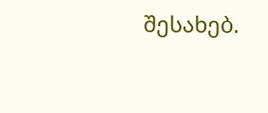შესახებ.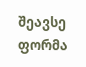შეავსე ფორმა